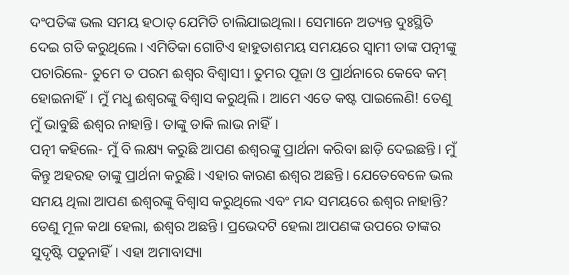ଦଂପତିଙ୍କ ଭଲ ସମୟ ହଠାତ୍ ଯେମିତି ଚାଲିଯାଇଥିଲା। ସେମାନେ ଅତ୍ୟନ୍ତ ଦୁଃସ୍ଥିତି ଦେଇ ଗତି କରୁଥିଲେ। ଏମିତିକା ଗୋଟିଏ ହାହୁତାଶମୟ ସମୟରେ ସ୍ବାମୀ ତାଙ୍କ ପତ୍ନୀଙ୍କୁ ପଚାରିଲେ- ତୁମେ ତ ପରମ ଈଶ୍ବର ବିଶ୍ବାସୀ। ତୁମର ପୂଜା ଓ ପ୍ରାର୍ଥନାରେ କେବେ କମ୍ ହୋଇନାହିଁ। ମୁଁ ମଧୢ ଈଶ୍ବରଙ୍କୁ ବିଶ୍ବାସ କରୁଥିଲି। ଆମେ ଏତେ କଷ୍ଟ ପାଇଲେଣି! ତେଣୁ ମୁଁ ଭାବୁଛି ଈଶ୍ବର ନାହାନ୍ତି। ତାଙ୍କୁ ଡାକି ଲାଭ ନାହିଁ।
ପତ୍ନୀ କହିଲେ- ମୁଁ ବି ଲକ୍ଷ୍ୟ କରୁଛି ଆପଣ ଈଶ୍ବରଙ୍କୁ ପ୍ରାର୍ଥନା କରିବା ଛାଡ଼ି ଦେଇଛନ୍ତି। ମୁଁ କିନ୍ତୁ ଅହରହ ତାଙ୍କୁ ପ୍ରାର୍ଥନା କରୁଛି। ଏହାର କାରଣ ଈଶ୍ବର ଅଛନ୍ତି। ଯେତେବେଳେ ଭଲ ସମୟ ଥିଲା ଆପଣ ଈଶ୍ବରଙ୍କୁ ବିଶ୍ବାସ କରୁଥିଲେ ଏବଂ ମନ୍ଦ ସମୟରେ ଈଶ୍ବର ନାହାନ୍ତି? ତେଣୁ ମୂଳ କଥା ହେଲା, ଈଶ୍ବର ଅଛନ୍ତି। ପ୍ରଭେଦଟି ହେଲା ଆପଣଙ୍କ ଉପରେ ତାଙ୍କର ସୁଦୃଷ୍ଟି ପଡୁନାହିଁ। ଏହା ଅମାବାସ୍ୟା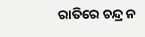ରାତିରେ ଚନ୍ଦ୍ର ନ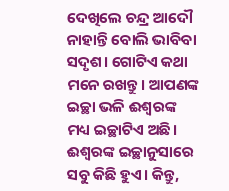ଦେଖିଲେ ଚନ୍ଦ୍ର ଆଦୌ ନାହାନ୍ତି ବୋଲି ଭାବିବା ସଦୃଶ। ଗୋଟିଏ କଥା ମନେ ରଖନ୍ତୁ। ଆପଣଙ୍କ ଇଚ୍ଛା ଭଳି ଈଶ୍ବରଙ୍କ ମଧ୍ୟ ଇଚ୍ଛାଟିଏ ଅଛି। ଈଶ୍ବରଙ୍କ ଇଚ୍ଛାନୁସାରେ ସବୁ କିଛି ହୁଏ। କିନ୍ତୁ,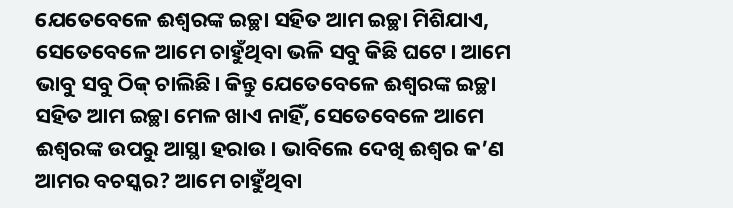ଯେତେବେଳେ ଈଶ୍ବରଙ୍କ ଇଚ୍ଛା ସହିତ ଆମ ଇଚ୍ଛା ମିଶିଯାଏ, ସେତେବେଳେ ଆମେ ଚାହୁଁଥିବା ଭଳି ସବୁ କିଛି ଘଟେ। ଆମେ ଭାବୁ ସବୁ ଠିକ୍ ଚାଲିଛି। କିନ୍ତୁ ଯେତେବେଳେ ଈଶ୍ବରଙ୍କ ଇଚ୍ଛା ସହିତ ଆମ ଇଚ୍ଛା ମେଳ ଖାଏ ନାହିଁ, ସେତେବେଳେ ଆମେ ଈଶ୍ବରଙ୍କ ଉପରୁ ଆସ୍ଥା ହରାଉ। ଭାବିଲେ ଦେଖି ଈଶ୍ବର କ’ଣ ଆମର ବଚସ୍କର? ଆମେ ଚାହୁଁଥିବା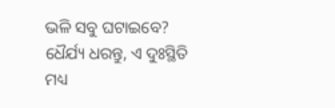ଭଳି ସବୁ ଘଟାଇବେ? ଧୈର୍ଯ୍ୟ ଧରନ୍ତୁ, ଏ ଦୁଃସ୍ଥିତି ମଧ୍ୟ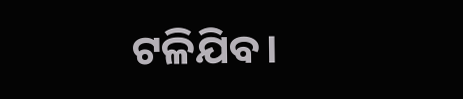ଟଳିଯିବ।